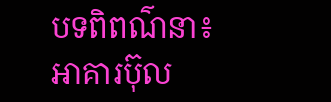បទពិពណ៌នា៖ អាគារប៊ុល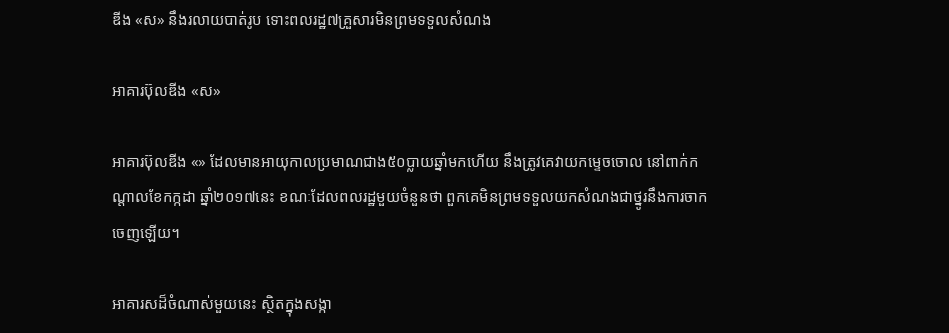ឌីង «ស» នឹងរលាយបាត់រូប ទោះពលរដ្ឋ៧គ្រួសារមិនព្រមទទួលសំណង

អាគារប៊ុលឌីង «ស»

អាគារប៊ុលឌីង «» ដែលមានអាយុកាលប្រមាណជាង៥០ប្លាយឆ្នាំមកហើយ នឹងត្រូវគេវាយកម្ទេចចោល នៅពាក់កណ្ដាលខែកក្កដា ឆ្នាំ២០១៧នេះ ខណៈដែលពលរដ្ឋមួយចំនួនថា ពួកគេមិនព្រមទទួលយកសំណងជាថ្នូរនឹងការចាកចេញឡើយ។

អាគារសដ៏ចំណាស់មួយនេះ ស្ថិតក្នុងសង្កា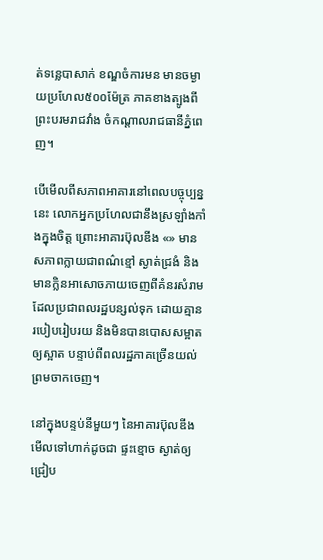ត់ទន្លេបាសាក់ ខណ្ឌចំការមន មានចម្ងាយប្រហែល៥០០ម៉ែត្រ ភាគខាងត្បូងពីព្រះបរមរាជវាំង ចំកណ្ដាលរាជធានីភ្នំពេញ។

បើមើលពីសភាពអាគារនៅពេលបច្ចុប្បន្ននេះ លោកអ្នកប្រហែលជានឹងស្រឡាំងកាំងក្នុងចិត្ត ព្រោះអាគារប៊ុលឌីង «» មានសភាពក្លាយជាពណ៌ខ្មៅ ស្ងាត់ជ្រងំ និងមានក្លិនអាសោចភាយចេញពីគំនរសំរាម ដែលប្រជាពលរដ្ឋបន្សល់ទុក ដោយគ្មានរបៀបរៀបរយ និងមិនបានបោសសម្អាតឲ្យស្អាត បន្ទាប់ពីពលរដ្ឋភាគច្រើនយល់ព្រមចាកចេញ។

នៅក្នុងបន្ទប់នីមួយៗ នៃអាគារប៊ុលឌីង មើលទៅហាក់ដូចជា ផ្ទះខ្មោច ស្ងាត់ឲ្យជ្រៀប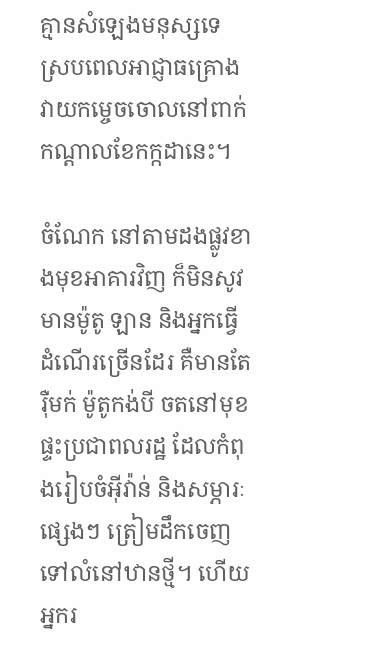គ្មានសំឡេងមនុស្សទេ ស្របពេលអាជ្ញាធគ្រោងវាយកម្ចេចចោលនៅពាក់កណ្តាលខែកក្កដានេះ។

ចំណែក នៅតាមដងផ្លូវខាងមុខអាគារវិញ ក៏មិនសូវមានម៉ូតូ ឡាន និងអ្នកធ្វើដំណើរច្រើនដែរ គឺមានតែរ៉ឺមក់ ម៉ូតូកង់បី ចតនៅមុខផ្ទះប្រជាពលរដ្ឋ ដែលកំពុងរៀបចំអ៊ីវ៉ាន់ និងសម្ភារៈផ្សេងៗ ត្រៀមដឹកចេញទៅលំនៅឋានថ្មី។ ហើយអ្នករ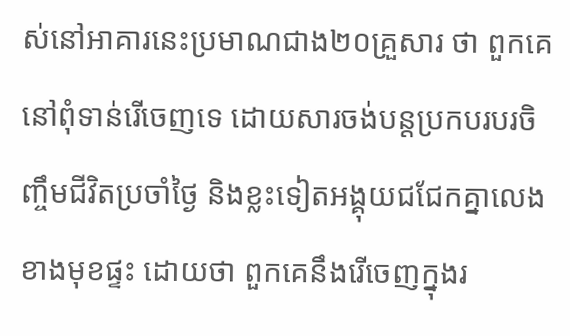ស់នៅអាគារនេះប្រមាណជាង២០គ្រួសារ ថា ពួកគេនៅពុំទាន់រើចេញទេ ដោយសារចង់បន្ដប្រកបរបរចិញ្ចឹមជីវិតប្រចាំថ្ងៃ និងខ្លះទៀតអង្គុយជជែកគ្នាលេងខាងមុខផ្ទះ ដោយថា ពួកគេនឹងរើចេញក្នុងរ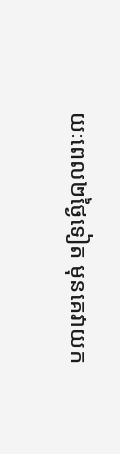យៈពេល២ថ្ងៃទៀត មុនគេវាយក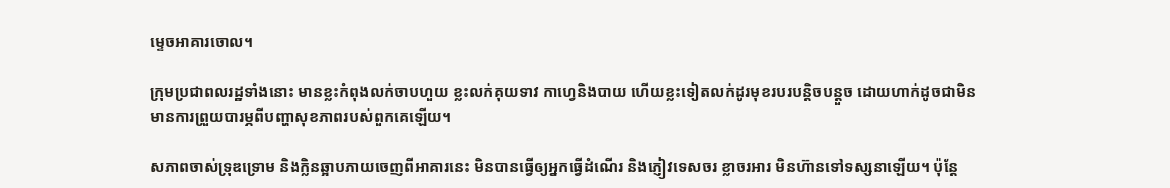ម្ទេចអាគារចោល។

ក្រុមប្រជាពលរដ្ឋទាំងនោះ មានខ្លះកំពុងលក់ចាបហួយ ខ្លះលក់គុយទាវ កាហ្វេនិងបាយ ហើយខ្លះទៀតលក់ដូរមុខរបរបន្ដិចបន្ដួច ដោយហាក់ដូចជាមិនមានការព្រួយបារម្ភពីបញ្ហាសុខភាពរបស់ពួកគេឡើយ។

សភាពចាស់ទ្រុឌទ្រោម និងក្លិនឆ្អាបភាយចេញពីអាគារនេះ មិនបានធ្វើឲ្យអ្នកធ្វើដំណើរ និងភ្ញៀវទេសចរ ខ្លាចរអារ មិនហ៊ានទៅទស្សនាឡើយ។ ប៉ុន្ដែ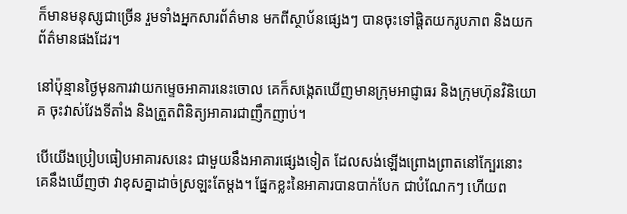ក៏មានមនុស្សជាច្រើន រួមទាំងអ្នកសារព័ត៌មាន មកពីស្ថាប័នផ្សេងៗ បានចុះទៅផ្ដិតយករូបភាព និងយកព័ត៌មានផងដែរ។

នៅប៉ុន្មានថ្ងៃមុនការវាយកម្ទេចអាគារនេះចោល គេក៏សង្កេតឃើញមានក្រុមអាជ្ញាធរ និងក្រុមហ៊ុនវិនិយោគ ចុះវាស់វែងទីតាំង និងត្រួតពិនិត្យអាគារជាញឹកញាប់។

បើយើងប្រៀបធៀបអាគារសនេះ ជាមួយនឹងអាគារផ្សេងទៀត ដែលសង់ឡើងព្រោងព្រាតនៅក្បែរនោះ គេនឹងឃើញថា វាខុសគ្នាដាច់ស្រឡះតែម្ដង។ ផ្នែកខ្លះនៃអាគារបានបាក់បែក ជាបំណែកៗ ហើយព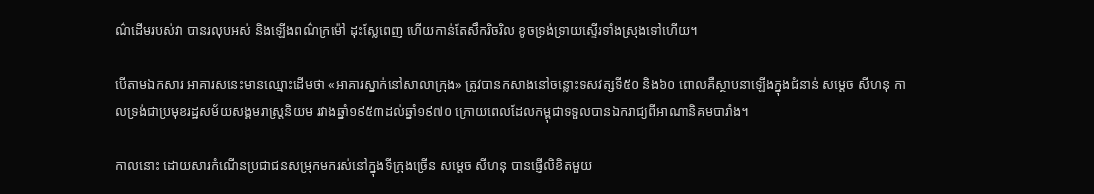ណ៌ដើមរបស់វា បានរលុបអស់ និងឡើងពណ៌ក្រម៉ៅ ដុះស្លែពេញ ហើយកាន់តែសឹករិចរិល ខូចទ្រង់ទ្រាយស្ទើរទាំងស្រុងទៅហើយ។

បើតាមឯកសារ អាគារសនេះមានឈ្មោះដើមថា «អាគារស្នាក់នៅសាលាក្រុង» ត្រូវបានកសាងនៅចន្លោះទសវត្សទី៥០ និង៦០ ពោលគឺស្ថាបនាឡើងក្នុងជំនាន់ សម្ដេច សីហនុ កាលទ្រង់ជាប្រមុខរដ្ឋសម័យសង្គមរាស្ដ្រនិយម រវាងឆ្នាំ១៩៥៣ដល់ឆ្នាំ១៩៧០ ក្រោយពេលដែលកម្ពុជាទទួលបានឯករាជ្យពីអាណានិគមបារាំង។

កាលនោះ ដោយសារកំណើនប្រជាជនសម្រុកមករស់នៅក្នុងទីក្រុងច្រើន សម្ដេច សីហនុ បានផ្ញើលិខិតមួយ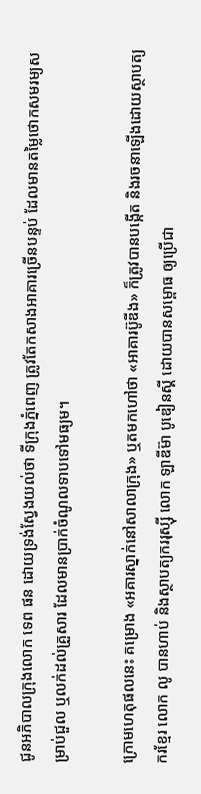ជូនអភិបាលក្រុងលោក ទេព ផន ដោយទ្រង់ស្វែងយល់ថា ទីក្រុងភ្នំពេញ ត្រូវតែកសាងអាគារច្រើនបន្ទប់ ដែលមានតម្លៃថោកសមរម្យសម្រាប់ជួល ឬលក់ដល់គ្រួសារ ដែលមានប្រាក់ចំណូលទាបទៅមធ្យម។

ក្រោមហេតុផលនេះ គម្រោង «អគារស្នាក់នៅសាលាក្រុង» ឬតមកហៅថា «អាគារប៊ូឌីង» ក៏ត្រូវបានបង្កើត និងរចនាឡើងដោយស្ថាបត្យករខ្មែរ លោក លូ បានហាប់ និងស្ថាបត្យកររុស្ស៊ី លោក ឡាឌីម៊ា បូឌៀនស្គី ដោយបានសម្ពោធ ឲ្យប្រើជា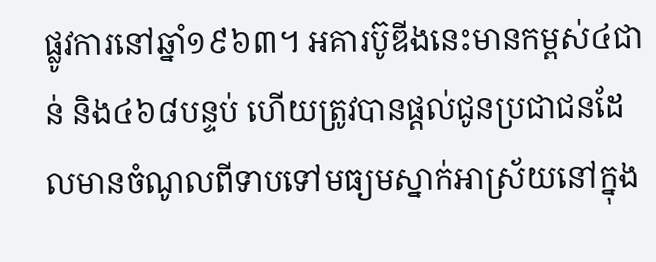ផ្លូវការនៅឆ្នាំ១៩៦៣។ អគារប៊ូឌីងនេះមានកម្ពស់៤ជាន់ និង៤៦៨បន្ទប់ ហើយត្រូវបានផ្តល់ជូនប្រជាជនដែលមានចំណូលពីទាបទៅមធ្យមស្នាក់អាស្រ័យនៅក្នុង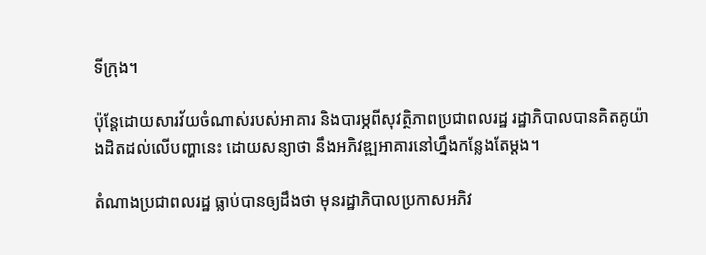ទីក្រុង។

ប៉ុន្ដែដោយសារវ័យចំណាស់របស់អាគារ និងបារម្ភពីសុវត្ថិភាពប្រជាពលរដ្ឋ រដ្ឋាភិបាលបានគិតគូយ៉ាងដិតដល់លើបញ្ហានេះ ដោយសន្យាថា នឹងអភិវឌ្ឍអាគារនៅហ្នឹងកន្លែងតែម្ដង។

តំណាងប្រជាពលរដ្ឋ ធ្លាប់បានឲ្យដឹងថា មុនរដ្ឋាភិបាលប្រកាសអភិវ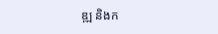ឌ្ឍ និងក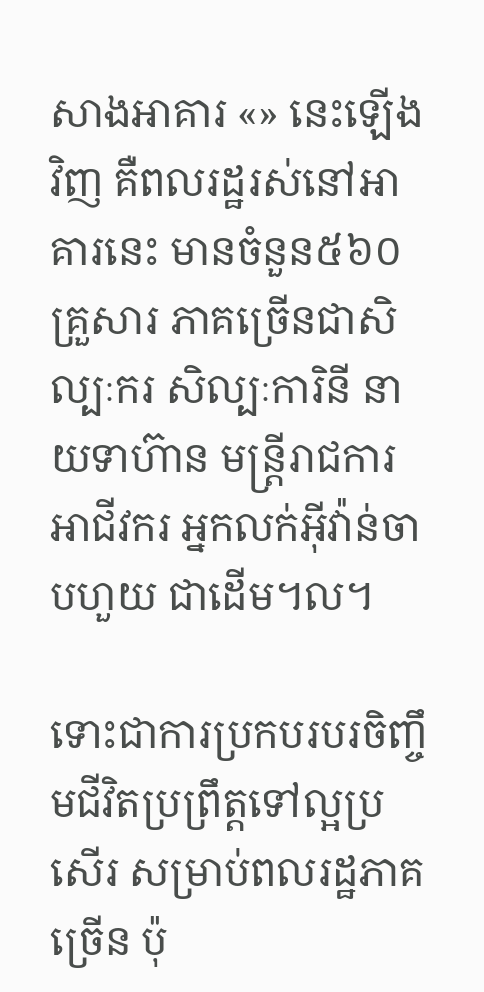សាងអាគារ «» នេះឡើងវិញ គឺពលរដ្ឋរស់នៅអាគារនេះ មានចំនួន៥៦០គ្រួសារ ភាគច្រើនជាសិល្បៈករ សិល្បៈការិនី នាយទាហ៊ាន មន្ដ្រីរាជការ អាជីវករ អ្នកលក់អ៊ីវ៉ាន់ចាបហួយ ជាដើម។ល។

ទោះជាការប្រកបរបរចិញ្ចឹមជីវិតប្រព្រឹត្តទៅល្អប្រសើរ សម្រាប់ពលរដ្ឋភាគច្រើន ប៉ុ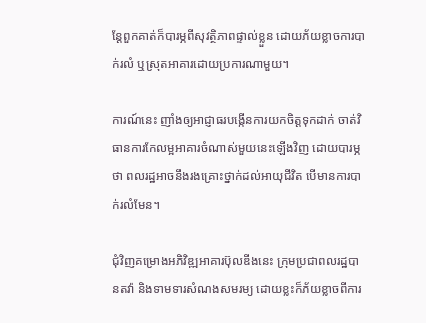ន្ដែពួកគាត់ក៏បារម្ភពីសុវត្ថិភាពផ្ទាល់ខ្លួន ដោយភ័យខ្លាចការបាក់រលំ ឬស្រុតអាគារដោយប្រការណាមួយ។

ការណ៍នេះ ញាំងឲ្យអាជ្ញាធរបង្កើនការយកចិត្តទុកដាក់ ចាត់វិធានការកែលម្អអាគារចំណាស់មួយនេះឡើងវិញ ដោយបារម្ភថា ពលរដ្ឋអាចនឹងរងគ្រោះថ្នាក់ដល់អាយុជីវិត បើមានការបាក់រលំមែន។

ជុំវិញគម្រោងអភិវិឌ្ឍអាគារប៊ុលឌីងនេះ ក្រុមប្រជាពលរដ្ឋបានតវ៉ា និងទាមទារសំណងសមរម្យ ដោយខ្លះក៏ភ័យខ្លាចពីការ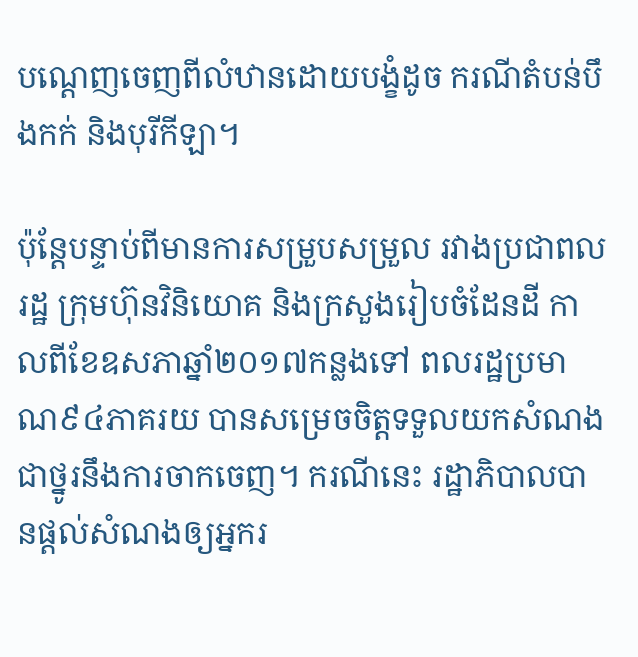បណ្ដេញចេញពីលំឋានដោយបង្ខំដូច ករណីតំបន់បឹងកក់ និងបុរីកីឡា។

ប៉ុន្ដែបន្ទាប់ពីមានការសម្រួបសម្រួល រវាងប្រជាពលរដ្ឋ ក្រុមហ៊ុនវិនិយោគ និងក្រសួងរៀបចំដែនដី កាលពីខែឧសភាឆ្នាំ២០១៧កន្លងទៅ ពលរដ្ឋប្រមាណ៩៤ភាគរយ បានសម្រេចចិត្តទទួលយកសំណងជាថ្នូរនឹងការចាកចេញ។ ករណីនេះ រដ្ឋាភិបាលបានផ្ដល់សំណងឲ្យអ្នករ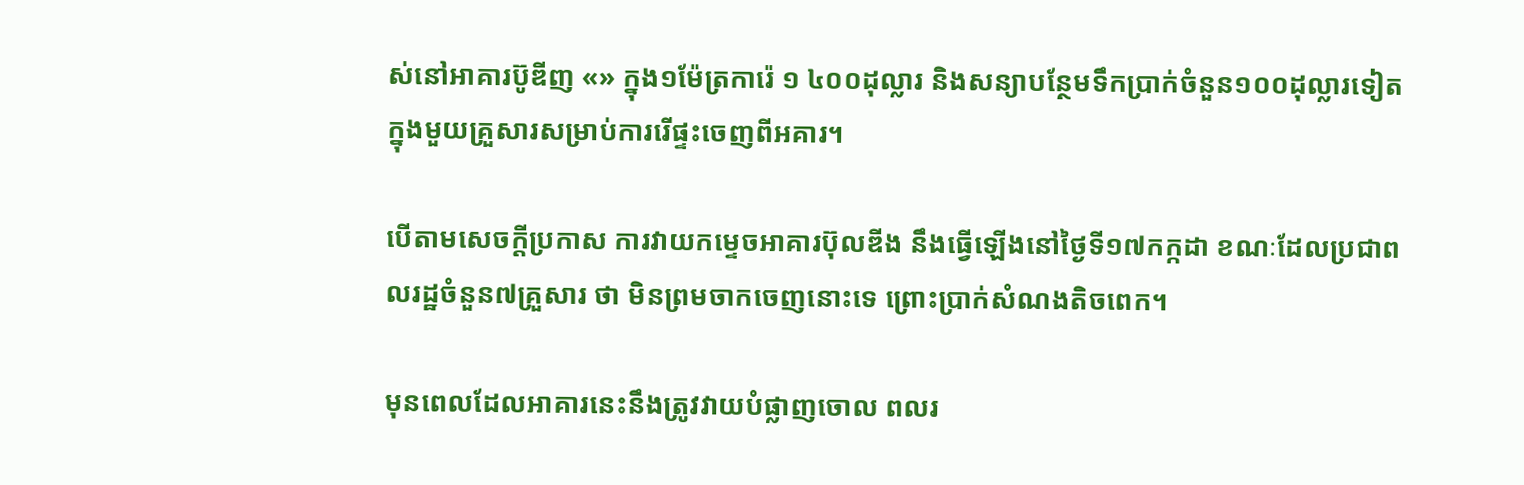ស់នៅអាគារប៊ូឌីញ «» ក្នុង១ម៉ែត្រការ៉េ ១ ៤០០ដុល្លារ និងសន្យាបន្ថែមទឹកប្រាក់ចំនួន១០០ដុល្លារទៀត ក្នុងមួយគ្រួសារសម្រាប់ការរើផ្ទះចេញពីអគារ។

បើតាមសេចក្ដីប្រកាស ការវាយកម្ទេចអាគារប៊ុលឌីង នឹងធ្វើឡើងនៅថ្ងៃទី១៧កក្កដា ខណៈដែលប្រជាពលរដ្ឋចំនួន៧គ្រួសារ ថា មិនព្រមចាកចេញនោះទេ ព្រោះប្រាក់សំណងតិចពេក។

មុនពេលដែលអាគារនេះនឹងត្រូវវាយបំផ្លាញចោល ពលរ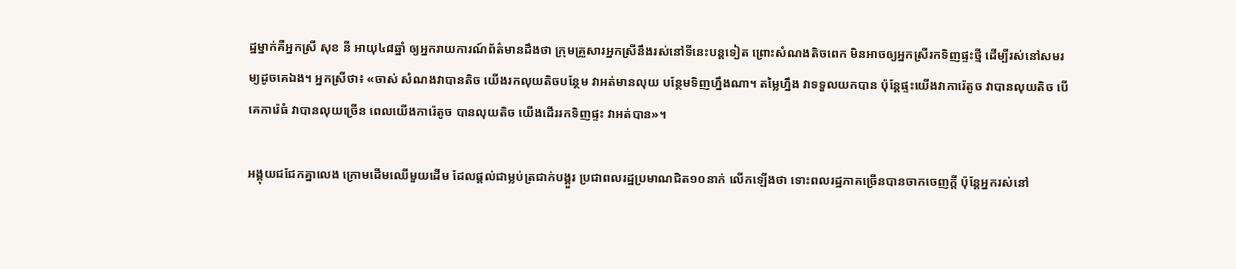ដ្ឋម្នាក់គឺអ្នកស្រី សុខ នី អាយុ៤៨ឆ្នាំ ឲ្យអ្នករាយការណ៍ព័ត៌មានដឹងថា ក្រុមគ្រួសារអ្នកស្រីនឹងរស់នៅទីនេះបន្ដទៀត ព្រោះសំណងតិចពេក មិនអាចឲ្យអ្នកស្រីរកទិញផ្ទះថ្មី ដើម្បីរស់នៅសមរម្យដូចគេឯង។ អ្នកស្រីថា៖ «ចាស់ សំណងវាបានតិច យើងរកលុយតិចបន្ថែម វាអត់មានលុយ បន្ថែមទិញហ្នឹងណា។ តម្លៃហ្នឹង វាទទួលយកបាន ប៉ុន្ដែផ្ទះយើងវាការ៉េតូច វាបានលុយតិច បើគេការ៉េធំ វាបានលុយច្រើន ពេលយើងការ៉េតូច បានលុយតិច យើងដើររកទិញផ្ទះ វាអត់បាន»។

អង្គុយជជែកគ្នាលេង ក្រោមដើមឈើមួយដើម ដែលផ្ដល់ជាម្លប់ត្រជាក់បង្គួរ ប្រជាពលរដ្ឋប្រមាណជិត១០នាក់ លើកឡើងថា ទោះពលរដ្ឋភាគច្រើនបានចាកចេញក្ដី ប៉ុន្ដែអ្នករស់នៅ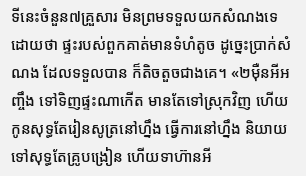ទីនេះចំនួន៧គ្រួសារ មិនព្រមទទួលយកសំណងទេ ដោយថា ផ្ទះរបស់ពួកគាត់មានទំហំតូច ដូច្នេះប្រាក់សំណង ដែលទទួលបាន ក៏តិចតួចជាងគេ។ «២ម៉ឺនអីអញ្ចឹង ទៅទិញផ្ទះណាកើត មានតែទៅស្រុកវិញ ហើយកូនសុទ្ធតែរៀនសូត្រនៅហ្នឹង ធ្វើការនៅហ្នឹង និយាយទៅសុទ្ធតែគ្រូបង្រៀន ហើយទាហ៊ានអី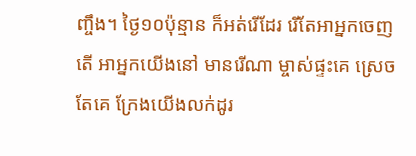ញ្ចឹង។ ថ្ងៃ១០ប៉ុន្មាន ក៏អត់រើដែរ រើតែអាអ្នកចេញតើ អាអ្នកយើងនៅ មានរើណា ម្ចាស់ផ្ទះគេ ស្រេចតែគេ ក្រែងយើងលក់ដូរ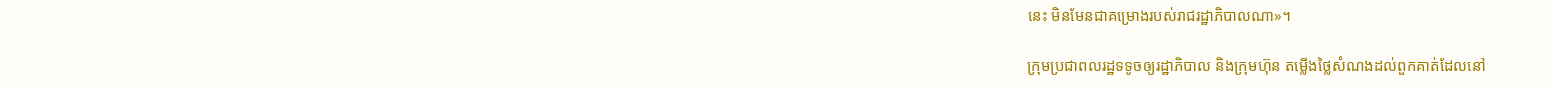នេះ មិនមែនជាគម្រោងរបស់រាជរដ្ឋាភិបាលណា»។

ក្រុមប្រជាពលរដ្ឋទទូចឲ្យរដ្ឋាភិបាល និងក្រុមហ៊ុន តម្លើងថ្លៃសំណងដល់ពួកគាត់ដែលនៅ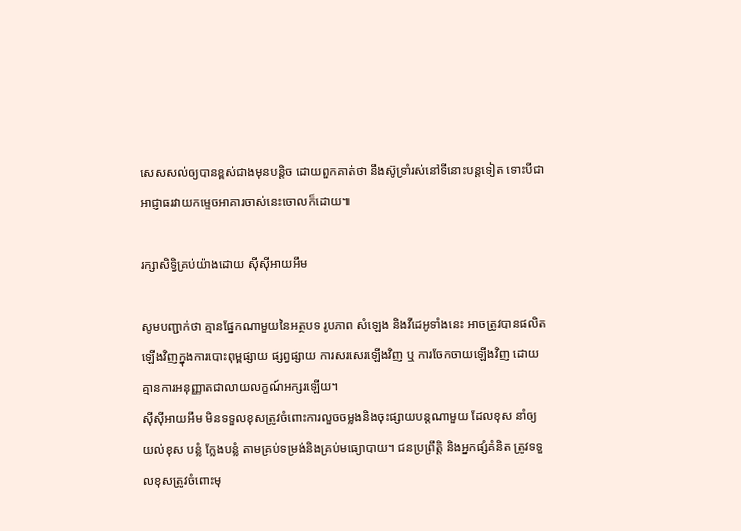សេសសល់ឲ្យបានខ្ពស់ជាងមុនបន្ដិច ដោយពួកគាត់ថា នឹងស៊ូទ្រាំរស់នៅទីនោះបន្ដទៀត ទោះបីជាអាជ្ញាធរវាយកម្ទេចអាគារចាស់នេះចោលក៏ដោយ៕

រក្សាសិទ្វិគ្រប់យ៉ាងដោយ ស៊ីស៊ីអាយអឹម

សូមបញ្ជាក់ថា គ្មានផ្នែកណាមួយនៃអត្ថបទ រូបភាព សំឡេង និងវីដេអូទាំងនេះ អាចត្រូវបានផលិតឡើងវិញក្នុងការបោះពុម្ពផ្សាយ ផ្សព្វផ្សាយ ការសរសេរឡើងវិញ ឬ ការចែកចាយឡើងវិញ ដោយគ្មានការអនុញ្ញាតជាលាយលក្ខណ៍អក្សរឡើយ។
ស៊ីស៊ីអាយអឹម មិនទទួលខុសត្រូវចំពោះការលួចចម្លងនិងចុះផ្សាយបន្តណាមួយ ដែលខុស នាំឲ្យយល់ខុស បន្លំ ក្លែងបន្លំ តាមគ្រប់ទម្រង់និងគ្រប់មធ្យោបាយ។ ជនប្រព្រឹត្តិ និងអ្នកផ្សំគំនិត ត្រូវទទួលខុសត្រូវចំពោះមុ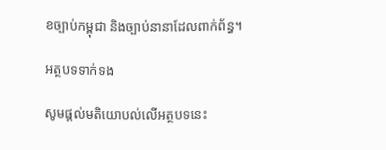ខច្បាប់កម្ពុជា និងច្បាប់នានាដែលពាក់ព័ន្ធ។

អត្ថបទទាក់ទង

សូមផ្ដល់មតិយោបល់លើអត្ថបទនេះ